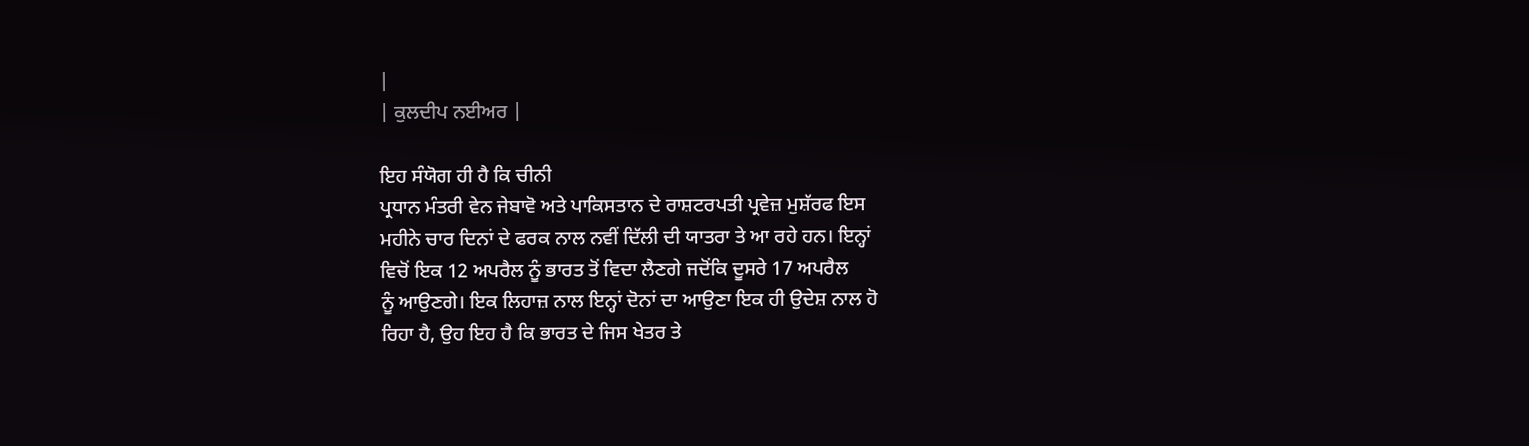|
| ਕੁਲਦੀਪ ਨਈਅਰ |

ਇਹ ਸੰਯੋਗ ਹੀ ਹੈ ਕਿ ਚੀਨੀ
ਪ੍ਰਧਾਨ ਮੰਤਰੀ ਵੇਨ ਜੇਬਾਵੋ ਅਤੇ ਪਾਕਿਸਤਾਨ ਦੇ ਰਾਸ਼ਟਰਪਤੀ ਪ੍ਰਵੇਜ਼ ਮੁਸ਼ੱਰਫ ਇਸ
ਮਹੀਨੇ ਚਾਰ ਦਿਨਾਂ ਦੇ ਫਰਕ ਨਾਲ ਨਵੀਂ ਦਿੱਲੀ ਦੀ ਯਾਤਰਾ ਤੇ ਆ ਰਹੇ ਹਨ। ਇਨ੍ਹਾਂ
ਵਿਚੋਂ ਇਕ 12 ਅਪਰੈਲ ਨੂੰ ਭਾਰਤ ਤੋਂ ਵਿਦਾ ਲੈਣਗੇ ਜਦੋਂਕਿ ਦੂਸਰੇ 17 ਅਪਰੈਲ
ਨੂੰ ਆਉਣਗੇ। ਇਕ ਲਿਹਾਜ਼ ਨਾਲ ਇਨ੍ਹਾਂ ਦੋਨਾਂ ਦਾ ਆਉਣਾ ਇਕ ਹੀ ਉਦੇਸ਼ ਨਾਲ ਹੋ
ਰਿਹਾ ਹੈ, ਉਹ ਇਹ ਹੈ ਕਿ ਭਾਰਤ ਦੇ ਜਿਸ ਖੇਤਰ ਤੇ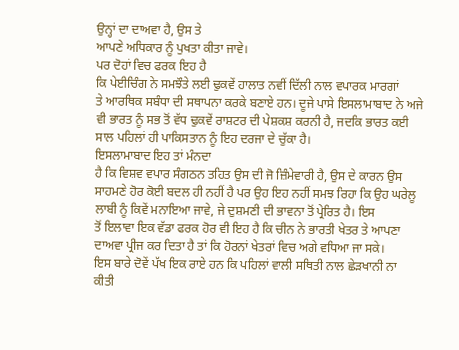ਉਨ੍ਹਾਂ ਦਾ ਦਾਅਵਾ ਹੈ, ਉਸ ਤੇ
ਆਪਣੇ ਅਧਿਕਾਰ ਨੂੰ ਪੁਖਤਾ ਕੀਤਾ ਜਾਵੇ।
ਪਰ ਦੋਹਾਂ ਵਿਚ ਫਰਕ ਇਹ ਹੈ
ਕਿ ਪੇਈਚਿੰਗ ਨੇ ਸਮਝੌਤੇ ਲਈ ਢੁਕਵੇਂ ਹਾਲਾਤ ਨਵੀਂ ਦਿੱਲੀ ਨਾਲ ਵਪਾਰਕ ਮਾਰਗਾਂ
ਤੇ ਆਰਥਿਕ ਸਬੰਧਾ ਦੀ ਸਥਾਪਨਾ ਕਰਕੇ ਬਣਾਏ ਹਨ। ਦੂਜੇ ਪਾਸੇ ਇਸਲਾਮਾਬਾਦ ਨੇ ਅਜੇ
ਵੀ ਭਾਰਤ ਨੂੰ ਸਭ ਤੋਂ ਵੱਧ ਢੁਕਵੇਂ ਰਾਸ਼ਟਰ ਦੀ ਪੇਸ਼ਕਸ਼ ਕਰਨੀ ਹੈ, ਜਦਕਿ ਭਾਰਤ ਕਈ
ਸਾਲ ਪਹਿਲਾਂ ਹੀ ਪਾਕਿਸਤਾਨ ਨੂੰ ਇਹ ਦਰਜਾ ਦੇ ਚੁੱਕਾ ਹੈ।
ਇਸਲਾਮਾਬਾਦ ਇਹ ਤਾਂ ਮੰਨਦਾ
ਹੈ ਕਿ ਵਿਸ਼ਵ ਵਪਾਰ ਸੰਗਠਨ ਤਹਿਤ ਉਸ ਦੀ ਜੋ ਜ਼ਿੰਮੇਵਾਰੀ ਹੈ, ਉਸ ਦੇ ਕਾਰਨ ਉਸ
ਸਾਹਮਣੇ ਹੋਰ ਕੋਈ ਬਦਲ ਹੀ ਨਹੀਂ ਹੈ ਪਰ ਉਹ ਇਹ ਨਹੀਂ ਸਮਝ ਰਿਹਾ ਕਿ ਉਹ ਘਰੇਲੂ
ਲਾਬੀ ਨੂੰ ਕਿਵੇਂ ਮਨਾਇਆ ਜਾਵੇ, ਜੇ ਦੁਸ਼ਮਣੀ ਦੀ ਭਾਵਨਾ ਤੋਂ ਪ੍ਰੇਰਿਤ ਹੈ। ਇਸ
ਤੋਂ ਇਲਾਵਾ ਇਕ ਵੱਡਾ ਫਰਕ ਹੋਰ ਵੀ ਇਹ ਹੈ ਕਿ ਚੀਨ ਨੇ ਭਾਰਤੀ ਖੇਤਰ ਤੇ ਆਪਣਾ
ਦਾਅਵਾ ਪ੍ਰੀਜ ਕਰ ਦਿਤਾ ਹੈ ਤਾਂ ਕਿ ਹੋਰਨਾਂ ਖੇਤਰਾਂ ਵਿਚ ਅਗੇ ਵਧਿਆ ਜਾ ਸਕੇ।
ਇਸ ਬਾਰੇ ਦੋਵੇਂ ਪੱਖ ਇਕ ਰਾਏ ਹਨ ਕਿ ਪਹਿਲਾਂ ਵਾਲੀ ਸਥਿਤੀ ਨਾਲ ਛੇੜਖਾਨੀ ਨਾ
ਕੀਤੀ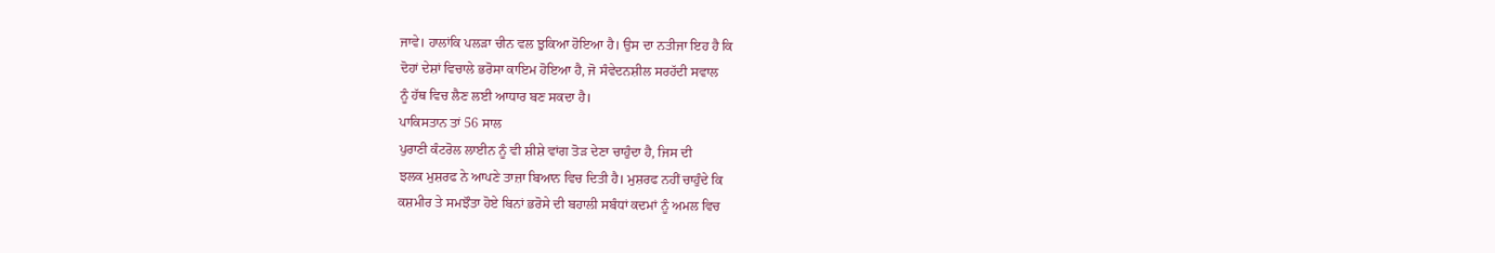ਜਾਵੇ। ਹਾਲਾਂਕਿ ਪਲੜਾ ਚੀਨ ਵਲ ਝੁਕਿਆ ਹੋਇਆ ਹੈ। ਉਸ ਦਾ ਨਤੀਜਾ ਇਹ ਹੈ ਕਿ
ਦੋਹਾਂ ਦੇਸ਼ਾਂ ਵਿਚਾਲੇ ਭਰੋਸਾ ਕਾਇਮ ਹੋਇਆ ਹੈ, ਜੋ ਸੰਵੇਦਨਸ਼ੀਲ ਸਰਹੱਦੀ ਸਵਾਲ
ਨੂੰ ਹੱਥ ਵਿਚ ਲੈਣ ਲਈ ਆਧਾਰ ਬਣ ਸਕਦਾ ਹੈ।
ਪਾਕਿਸਤਾਨ ਤਾਂ 56 ਸਾਲ
ਪੁਰਾਣੀ ਕੰਟਰੋਲ ਲਾਈਨ ਨੂੰ ਵੀ ਸ਼ੀਸ਼ੇ ਵਾਂਗ ਤੋੜ ਦੇਣਾ ਚਾਹੁੰਦਾ ਹੈ, ਜਿਸ ਦੀ
ਝਲਕ ਮੁਸ਼ਰਫ ਨੇ ਆਪਣੇ ਤਾਜ਼ਾ ਬਿਆਨ ਵਿਚ ਦਿਤੀ ਹੈ। ਮੁਸ਼ਰਫ ਨਹੀਂ ਚਾਹੁੰਦੇ ਕਿ
ਕਸ਼ਮੀਰ ਤੇ ਸਮਝੌਤਾ ਹੋਏ ਬਿਨਾਂ ਭਰੋਸੇ ਦੀ ਬਹਾਲੀ ਸਬੰਧਾਂ ਕਦਮਾਂ ਨੂੰ ਅਮਲ ਵਿਚ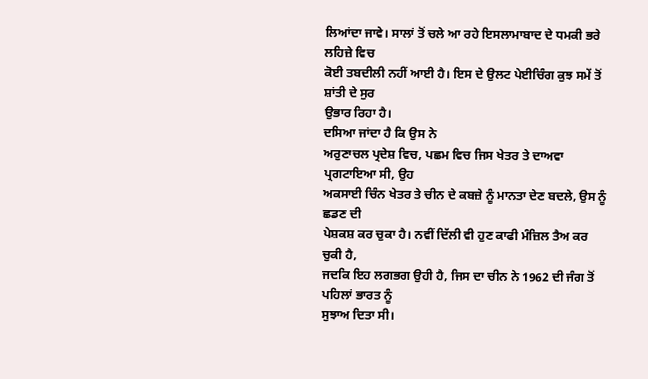ਲਿਆਂਦਾ ਜਾਵੇ। ਸਾਲਾਂ ਤੋਂ ਚਲੇ ਆ ਰਹੇ ਇਸਲਾਮਾਬਾਦ ਦੇ ਧਮਕੀ ਭਰੇ ਲਹਿਜ਼ੇ ਵਿਚ
ਕੋਈ ਤਬਦੀਲੀ ਨਹੀਂ ਆਈ ਹੈ। ਇਸ ਦੇ ਉਲਟ ਪੇਈਚਿੰਗ ਕੁਝ ਸਮੇਂ ਤੋਂ ਸ਼ਾਂਤੀ ਦੇ ਸੁਰ
ਉਭਾਰ ਰਿਹਾ ਹੈ।
ਦਸਿਆ ਜਾਂਦਾ ਹੈ ਕਿ ਉਸ ਨੇ
ਅਰੁਣਾਚਲ ਪ੍ਰਦੇਸ਼ ਵਿਚ, ਪਛਮ ਵਿਚ ਜਿਸ ਖੇਤਰ ਤੇ ਦਾਅਵਾ ਪ੍ਰਗਟਾਇਆ ਸੀ, ਉਹ
ਅਕਸਾਈ ਚਿੰਨ ਖੇਤਰ ਤੇ ਚੀਨ ਦੇ ਕਬਜ਼ੇ ਨੂੰ ਮਾਨਤਾ ਦੇਣ ਬਦਲੇ, ਉਸ ਨੂੰ ਛਡਣ ਦੀ
ਪੇਸ਼ਕਸ਼ ਕਰ ਚੁਕਾ ਹੈ। ਨਵੀਂ ਦਿੱਲੀ ਵੀ ਹੁਣ ਕਾਫੀ ਮੰਜ਼ਿਲ ਤੈਅ ਕਰ ਚੁਕੀ ਹੈ,
ਜਦਕਿ ਇਹ ਲਗਭਗ ਉਹੀ ਹੈ, ਜਿਸ ਦਾ ਚੀਨ ਨੇ 1962 ਦੀ ਜੰਗ ਤੋਂ ਪਹਿਲਾਂ ਭਾਰਤ ਨੂੰ
ਸੁਝਾਅ ਦਿਤਾ ਸੀ।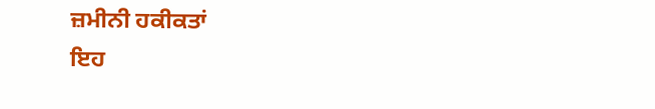ਜ਼ਮੀਨੀ ਹਕੀਕਤਾਂ
ਇਹ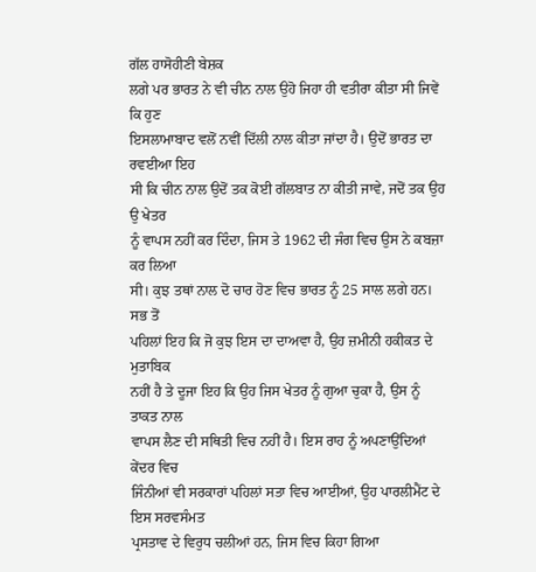ਗੱਲ ਹਾਸੋਹੀਣੀ ਬੇਸ਼ਕ
ਲਗੇ ਪਰ ਭਾਰਤ ਨੇ ਵੀ ਚੀਨ ਨਾਲ ਉਹੋ ਜਿਹਾ ਹੀ ਵਤੀਰਾ ਕੀਤਾ ਸੀ ਜਿਵੇਂ ਕਿ ਹੁਣ
ਇਸਲਾਮਾਬਾਦ ਵਲੋਂ ਨਵੀਂ ਦਿੱਲੀ ਨਾਲ ਕੀਤਾ ਜਾਂਦਾ ਹੈ। ਉਦੋਂ ਭਾਰਤ ਦਾ ਰਵਈਆ ਇਹ
ਸੀ ਕਿ ਚੀਨ ਨਾਲ ਉਦੋਂ ਤਕ ਕੋਈ ਗੱਲਬਾਤ ਨਾ ਕੀਤੀ ਜਾਵੇ, ਜਦੋਂ ਤਕ ਉਹ ਉ ਖੇਤਰ
ਨੂੰ ਵਾਪਸ ਨਹੀਂ ਕਰ ਦਿੰਦਾ, ਜਿਸ ਤੇ 1962 ਦੀ ਜੰਗ ਵਿਚ ਉਸ ਨੇ ਕਬਜ਼ਾ ਕਰ ਲਿਆ
ਸੀ। ਕੁਝ ਤਥਾਂ ਨਾਲ ਦੋ ਚਾਰ ਹੋਣ ਵਿਚ ਭਾਰਤ ਨੂੰ 25 ਸਾਲ ਲਗੇ ਹਨ। ਸਭ ਤੋਂ
ਪਹਿਲਾਂ ਇਹ ਕਿ ਜੋ ਕੁਝ ਇਸ ਦਾ ਦਾਅਵਾ ਹੈ, ਉਹ ਜ਼ਮੀਨੀ ਹਕੀਕਤ ਦੇ ਮੁਤਾਬਿਕ
ਨਹੀਂ ਹੈ ਤੇ ਦੂਜਾ ਇਹ ਕਿ ਉਹ ਜਿਸ ਖੇਤਰ ਨੂੰ ਗੁਆ ਚੁਕਾ ਹੈ, ਉਸ ਨੂੰ ਤਾਕਤ ਨਾਲ
ਵਾਪਸ ਲੈਣ ਦੀ ਸਥਿਤੀ ਵਿਚ ਨਹੀਂ ਹੈ। ਇਸ ਰਾਹ ਨੂੰ ਅਪਣਾਉਂਦਿਆਂ ਕੇਂਦਰ ਵਿਚ
ਜਿੰਨੀਆਂ ਵੀ ਸਰਕਾਰਾਂ ਪਹਿਲਾਂ ਸਤਾ ਵਿਚ ਆਈਆਂ, ਉਹ ਪਾਰਲੀਮੈਂਟ ਦੇ ਇਸ ਸਰਵਸੰਮਤ
ਪ੍ਰਸਤਾਵ ਦੇ ਵਿਰੁਧ ਚਲੀਆਂ ਹਨ, ਜਿਸ ਵਿਚ ਕਿਹਾ ਗਿਆ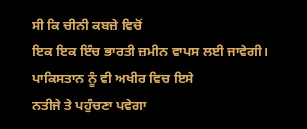ਸੀ ਕਿ ਚੀਨੀ ਕਬਜ਼ੇ ਵਿਚੋਂ
ਇਕ ਇਕ ਇੰਚ ਭਾਰਤੀ ਜ਼ਮੀਨ ਵਾਪਸ ਲਈ ਜਾਵੇਗੀ। ਪਾਕਿਸਤਾਨ ਨੂੰ ਵੀ ਅਖੀਰ ਵਿਚ ਇਸੇ
ਨਤੀਜੇ ਤੇ ਪਹੁੰਚਣਾ ਪਵੇਗਾ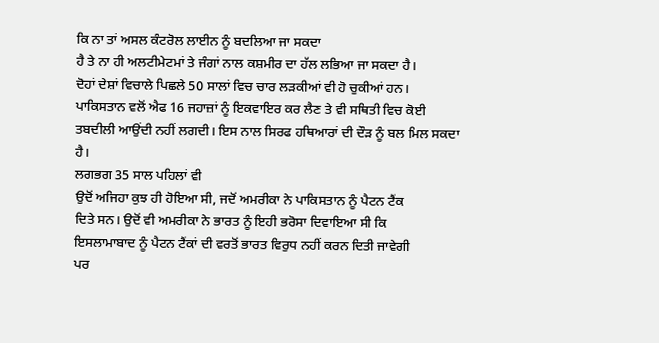ਕਿ ਨਾ ਤਾਂ ਅਸਲ ਕੰਟਰੋਲ ਲਾਈਨ ਨੂੰ ਬਦਲਿਆ ਜਾ ਸਕਦਾ
ਹੈ ਤੇ ਨਾ ਹੀ ਅਲਟੀਮੇਟਮਾਂ ਤੇ ਜੰਗਾਂ ਨਾਲ ਕਸ਼ਮੀਰ ਦਾ ਹੱਲ ਲਭਿਆ ਜਾ ਸਕਦਾ ਹੈ।
ਦੋਹਾਂ ਦੇਸ਼ਾਂ ਵਿਚਾਲੇ ਪਿਛਲੇ 50 ਸਾਲਾਂ ਵਿਚ ਚਾਰ ਲੜਕੀਆਂ ਵੀ ਹੋ ਚੁਕੀਆਂ ਹਨ।
ਪਾਕਿਸਤਾਨ ਵਲੋਂ ਐਫ 16 ਜਹਾਜ਼ਾਂ ਨੂੰ ਇਕਵਾਇਰ ਕਰ ਲੈਣ ਤੇ ਵੀ ਸਥਿਤੀ ਵਿਚ ਕੋਈ
ਤਬਦੀਲੀ ਆਉਂਦੀ ਨਹੀਂ ਲਗਦੀ। ਇਸ ਨਾਲ ਸਿਰਫ ਹਥਿਆਰਾਂ ਦੀ ਦੌੜ ਨੂੰ ਬਲ ਮਿਲ ਸਕਦਾ
ਹੈ।
ਲਗਭਗ 35 ਸਾਲ ਪਹਿਲਾਂ ਵੀ
ਉਦੋਂ ਅਜਿਹਾ ਕੁਝ ਹੀ ਹੋਇਆ ਸੀ, ਜਦੋਂ ਅਮਰੀਕਾ ਨੇ ਪਾਕਿਸਤਾਨ ਨੂੰ ਪੈਟਨ ਟੈਂਕ
ਦਿਤੇ ਸਨ। ਉਦੋਂ ਵੀ ਅਮਰੀਕਾ ਨੇ ਭਾਰਤ ਨੂੰ ਇਹੀ ਭਰੋਸਾ ਦਿਵਾਇਆ ਸੀ ਕਿ
ਇਸਲਾਮਾਬਾਦ ਨੂੰ ਪੈਟਨ ਟੈਂਕਾਂ ਦੀ ਵਰਤੋਂ ਭਾਰਤ ਵਿਰੁਧ ਨਹੀਂ ਕਰਨ ਦਿਤੀ ਜਾਵੇਗੀ
ਪਰ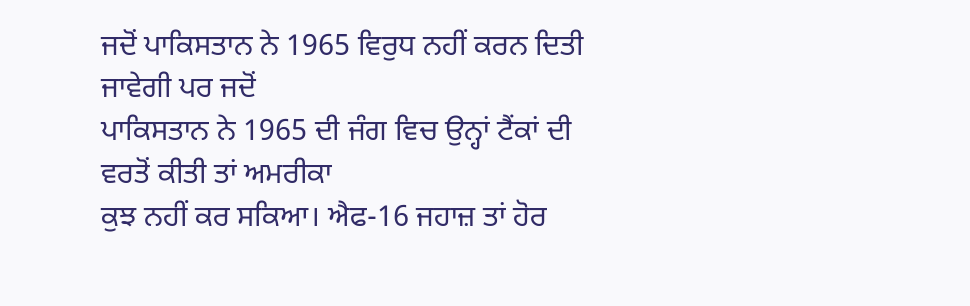ਜਦੋਂ ਪਾਕਿਸਤਾਨ ਨੇ 1965 ਵਿਰੁਧ ਨਹੀਂ ਕਰਨ ਦਿਤੀ ਜਾਵੇਗੀ ਪਰ ਜਦੋਂ
ਪਾਕਿਸਤਾਨ ਨੇ 1965 ਦੀ ਜੰਗ ਵਿਚ ਉਨ੍ਹਾਂ ਟੈਂਕਾਂ ਦੀ ਵਰਤੋਂ ਕੀਤੀ ਤਾਂ ਅਮਰੀਕਾ
ਕੁਝ ਨਹੀਂ ਕਰ ਸਕਿਆ। ਐਫ-16 ਜਹਾਜ਼ ਤਾਂ ਹੋਰ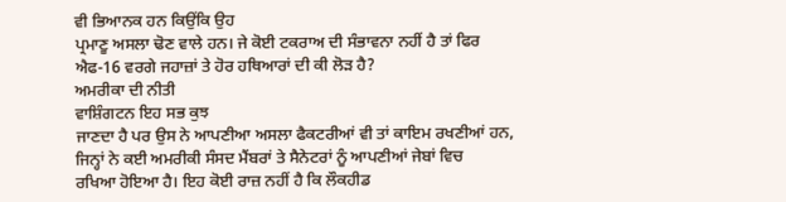ਵੀ ਭਿਆਨਕ ਹਨ ਕਿਉਂਕਿ ਉਹ
ਪ੍ਰਮਾਣੂ ਅਸਲਾ ਢੋਣ ਵਾਲੇ ਹਨ। ਜੇ ਕੋਈ ਟਕਰਾਅ ਦੀ ਸੰਭਾਵਨਾ ਨਹੀਂ ਹੈ ਤਾਂ ਫਿਰ
ਐਫ-16 ਵਰਗੇ ਜਹਾਜ਼ਾਂ ਤੇ ਹੋਰ ਹਥਿਆਰਾਂ ਦੀ ਕੀ ਲੋੜ ਹੈ?
ਅਮਰੀਕਾ ਦੀ ਨੀਤੀ
ਵਾਸ਼ਿੰਗਟਨ ਇਹ ਸਭ ਕੁਝ
ਜਾਣਦਾ ਹੈ ਪਰ ਉਸ ਨੇ ਆਪਣੀਆ ਅਸਲਾ ਫੈਕਟਰੀਆਂ ਵੀ ਤਾਂ ਕਾਇਮ ਰਖਣੀਆਂ ਹਨ,
ਜਿਨ੍ਹਾਂ ਨੇ ਕਈ ਅਮਰੀਕੀ ਸੰਸਦ ਮੈਂਬਰਾਂ ਤੇ ਸੈਨੇਟਰਾਂ ਨੂੰ ਆਪਣੀਆਂ ਜੇਬਾਂ ਵਿਚ
ਰਖਿਆ ਹੋਇਆ ਹੈ। ਇਹ ਕੋਈ ਰਾਜ਼ ਨਹੀਂ ਹੈ ਕਿ ਲੌਕਹੀਡ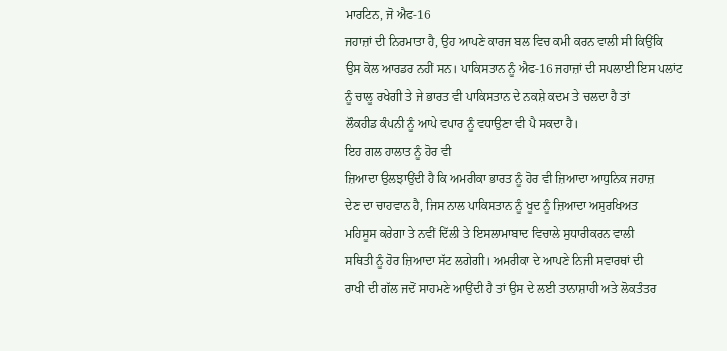ਮਾਰਟਿਨ, ਜੋ ਐਫ-16
ਜਹਾਜ਼ਾਂ ਦੀ ਨਿਰਮਾਤਾ ਹੈ, ਉਹ ਆਪਣੇ ਕਾਰਜ ਬਲ ਵਿਚ ਕਮੀ ਕਰਨ ਵਾਲੀ ਸੀ ਕਿਉਂਕਿ
ਉਸ ਕੋਲ ਆਰਡਰ ਨਹੀਂ ਸਨ। ਪਾਕਿਸਤਾਨ ਨੂੰ ਐਫ-16 ਜਹਾਜ਼ਾਂ ਦੀ ਸਪਲਾਈ ਇਸ ਪਲਾਂਟ
ਨੂੰ ਚਾਲੂ ਰਖੇਗੀ ਤੇ ਜੇ ਭਾਰਤ ਵੀ ਪਾਕਿਸਤਾਨ ਦੇ ਨਕਸ਼ੇ ਕਦਮ ਤੇ ਚਲਦਾ ਹੈ ਤਾਂ
ਲੌਕਹੀਡ ਕੰਪਨੀ ਨੂੰ ਆਪੇ ਵਪਾਰ ਨੂੰ ਵਧਾਉਣਾ ਵੀ ਪੈ ਸਕਦਾ ਹੈ।
ਇਹ ਗਲ ਹਾਲਾਤ ਨੂੰ ਹੋਰ ਵੀ
ਜ਼ਿਆਦਾ ਉਲਝਾਉਂਦੀ ਹੈ ਕਿ ਅਮਰੀਕਾ ਭਾਰਤ ਨੂੰ ਹੋਰ ਵੀ ਜ਼ਿਆਦਾ ਆਧੁਨਿਕ ਜਹਾਜ਼
ਦੇਣ ਦਾ ਚਾਹਵਾਨ ਹੈ, ਜਿਸ ਨਾਲ ਪਾਕਿਸਤਾਨ ਨੂੰ ਖੂਦ ਨੂੰ ਜ਼ਿਆਦਾ ਅਸੁਰਖਿਅਤ
ਮਹਿਸੂਸ ਕਰੇਗਾ ਤੇ ਨਵੀਂ ਦਿੱਲੀ ਤੇ ਇਸਲਾਮਾਬਾਦ ਵਿਚਾਲੇ ਸੁਧਾਰੀਕਰਨ ਵਾਲੀ
ਸਥਿਤੀ ਨੂੰ ਹੋਰ ਜ਼ਿਆਦਾ ਸੱਟ ਲਗੇਗੀ। ਅਮਰੀਕਾ ਦੇ ਆਪਣੇ ਨਿਜੀ ਸਵਾਰਥਾਂ ਦੀ
ਰਾਖੀ ਦੀ ਗੱਲ ਜਦੋਂ ਸਾਹਮਣੇ ਆਉਂਦੀ ਹੈ ਤਾਂ ਉਸ ਦੇ ਲਈ ਤਾਨਾਸ਼ਾਹੀ ਅਤੇ ਲੋਕਤੰਤਰ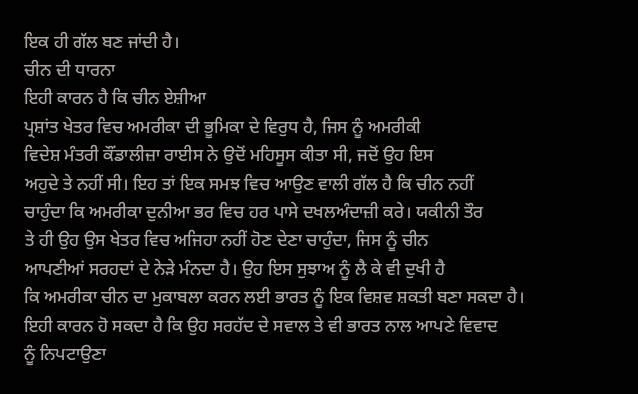ਇਕ ਹੀ ਗੱਲ ਬਣ ਜਾਂਦੀ ਹੈ।
ਚੀਨ ਦੀ ਧਾਰਨਾ
ਇਹੀ ਕਾਰਨ ਹੈ ਕਿ ਚੀਨ ਏਸ਼ੀਆ
ਪ੍ਰਸ਼ਾਂਤ ਖੇਤਰ ਵਿਚ ਅਮਰੀਕਾ ਦੀ ਭੂਮਿਕਾ ਦੇ ਵਿਰੁਧ ਹੈ, ਜਿਸ ਨੂੰ ਅਮਰੀਕੀ
ਵਿਦੇਸ਼ ਮੰਤਰੀ ਕੌਂਡਾਲੀਜ਼ਾ ਰਾਈਸ ਨੇ ਉਦੋਂ ਮਹਿਸੂਸ ਕੀਤਾ ਸੀ, ਜਦੋਂ ਉਹ ਇਸ
ਅਹੁਦੇ ਤੇ ਨਹੀਂ ਸੀ। ਇਹ ਤਾਂ ਇਕ ਸਮਝ ਵਿਚ ਆਉਣ ਵਾਲੀ ਗੱਲ ਹੈ ਕਿ ਚੀਨ ਨਹੀਂ
ਚਾਹੁੰਦਾ ਕਿ ਅਮਰੀਕਾ ਦੁਨੀਆ ਭਰ ਵਿਚ ਹਰ ਪਾਸੇ ਦਖਲਅੰਦਾਜ਼ੀ ਕਰੇ। ਯਕੀਨੀ ਤੌਰ
ਤੇ ਹੀ ਉਹ ਉਸ ਖੇਤਰ ਵਿਚ ਅਜਿਹਾ ਨਹੀਂ ਹੋਣ ਦੇਣਾ ਚਾਹੁੰਦਾ, ਜਿਸ ਨੂੰ ਚੀਨ
ਆਪਣੀਆਂ ਸਰਹਦਾਂ ਦੇ ਨੇੜੇ ਮੰਨਦਾ ਹੈ। ਉਹ ਇਸ ਸੁਝਾਅ ਨੂੰ ਲੈ ਕੇ ਵੀ ਦੁਖੀ ਹੈ
ਕਿ ਅਮਰੀਕਾ ਚੀਨ ਦਾ ਮੁਕਾਬਲਾ ਕਰਨ ਲਈ ਭਾਰਤ ਨੂੰ ਇਕ ਵਿਸ਼ਵ ਸ਼ਕਤੀ ਬਣਾ ਸਕਦਾ ਹੈ।
ਇਹੀ ਕਾਰਨ ਹੋ ਸਕਦਾ ਹੈ ਕਿ ਉਹ ਸਰਹੱਦ ਦੇ ਸਵਾਲ ਤੇ ਵੀ ਭਾਰਤ ਨਾਲ ਆਪਣੇ ਵਿਵਾਦ
ਨੂੰ ਨਿਪਟਾਉਣਾ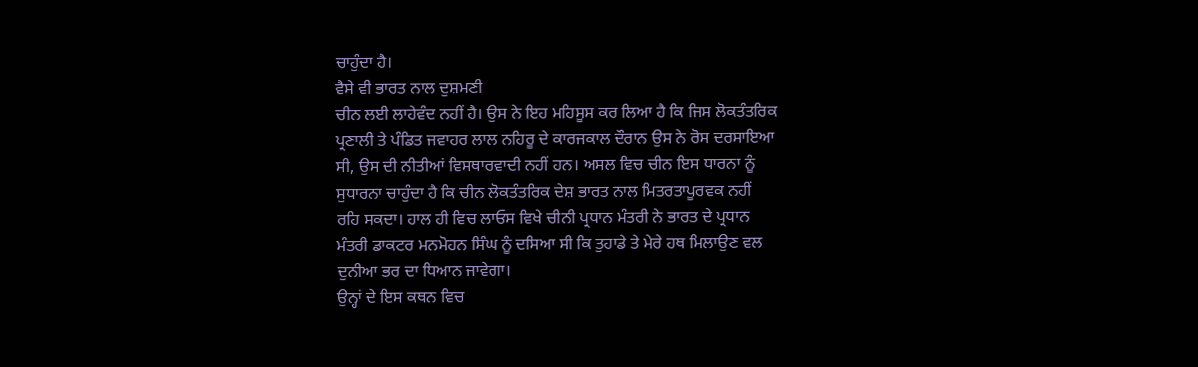ਚਾਹੁੰਦਾ ਹੈ।
ਵੈਸੇ ਵੀ ਭਾਰਤ ਨਾਲ ਦੁਸ਼ਮਣੀ
ਚੀਨ ਲਈ ਲਾਹੇਵੰਦ ਨਹੀਂ ਹੈ। ਉਸ ਨੇ ਇਹ ਮਹਿਸੂਸ ਕਰ ਲਿਆ ਹੈ ਕਿ ਜਿਸ ਲੋਕਤੰਤਰਿਕ
ਪ੍ਰਣਾਲੀ ਤੇ ਪੰਡਿਤ ਜਵਾਹਰ ਲਾਲ ਨਹਿਰੂ ਦੇ ਕਾਰਜਕਾਲ ਦੌਰਾਨ ਉਸ ਨੇ ਰੋਸ ਦਰਸਾਇਆ
ਸੀ, ਉਸ ਦੀ ਨੀਤੀਆਂ ਵਿਸਥਾਰਵਾਦੀ ਨਹੀਂ ਹਨ। ਅਸਲ ਵਿਚ ਚੀਨ ਇਸ ਧਾਰਨਾ ਨੂੰ
ਸੁਧਾਰਨਾ ਚਾਹੁੰਦਾ ਹੈ ਕਿ ਚੀਨ ਲੋਕਤੰਤਰਿਕ ਦੇਸ਼ ਭਾਰਤ ਨਾਲ ਮਿਤਰਤਾਪੂਰਵਕ ਨਹੀਂ
ਰਹਿ ਸਕਦਾ। ਹਾਲ ਹੀ ਵਿਚ ਲਾਓਸ ਵਿਖੇ ਚੀਨੀ ਪ੍ਰਧਾਨ ਮੰਤਰੀ ਨੇ ਭਾਰਤ ਦੇ ਪ੍ਰਧਾਨ
ਮੰਤਰੀ ਡਾਕਟਰ ਮਨਮੋਹਨ ਸਿੰਘ ਨੂੰ ਦਸਿਆ ਸੀ ਕਿ ਤੁਹਾਡੇ ਤੇ ਮੇਰੇ ਹਥ ਮਿਲਾਉਣ ਵਲ
ਦੁਨੀਆ ਭਰ ਦਾ ਧਿਆਨ ਜਾਵੇਗਾ।
ਉਨ੍ਹਾਂ ਦੇ ਇਸ ਕਥਨ ਵਿਚ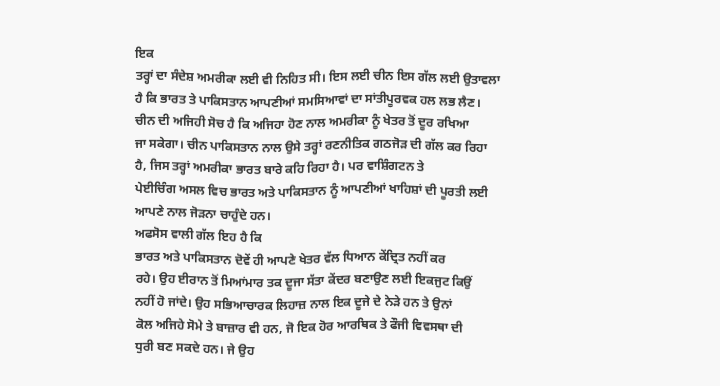ਇਕ
ਤਰ੍ਹਾਂ ਦਾ ਸੰਦੇਸ਼ ਅਮਰੀਕਾ ਲਈ ਵੀ ਨਿਹਿਤ ਸੀ। ਇਸ ਲਈ ਚੀਨ ਇਸ ਗੱਲ ਲਈ ਉਤਾਵਲਾ
ਹੈ ਕਿ ਭਾਰਤ ਤੇ ਪਾਕਿਸਤਾਨ ਆਪਣੀਆਂ ਸਮਸਿਆਵਾਂ ਦਾ ਸਾਂਤੀਪੂਰਵਕ ਹਲ ਲਭ ਲੈਣ।
ਚੀਨ ਦੀ ਅਜਿਹੀ ਸੋਚ ਹੈ ਕਿ ਅਜਿਹਾ ਹੋਣ ਨਾਲ ਅਮਰੀਕਾ ਨੂੰ ਖੇਤਰ ਤੋਂ ਦੂਰ ਰਖਿਆ
ਜਾ ਸਕੇਗਾ। ਚੀਨ ਪਾਕਿਸਤਾਨ ਨਾਲ ਉਸੇ ਤਰ੍ਹਾਂ ਰਣਨੀਤਿਕ ਗਠਜੋੜ ਦੀ ਗੱਲ ਕਰ ਰਿਹਾ
ਹੈ, ਜਿਸ ਤਰ੍ਹਾਂ ਅਮਰੀਕਾ ਭਾਰਤ ਬਾਰੇ ਕਹਿ ਰਿਹਾ ਹੈ। ਪਰ ਵਾਸ਼ਿੰਗਟਨ ਤੇ
ਪੇਈਚਿੰਗ ਅਸਲ ਵਿਚ ਭਾਰਤ ਅਤੇ ਪਾਕਿਸਤਾਨ ਨੂੰ ਆਪਣੀਆਂ ਖਾਹਿਸ਼ਾਂ ਦੀ ਪੂਰਤੀ ਲਈ
ਆਪਣੇ ਨਾਲ ਜੋੜਨਾ ਚਾਹੁੰਦੇ ਹਨ।
ਅਫਸੋਸ ਵਾਲੀ ਗੱਲ ਇਹ ਹੈ ਕਿ
ਭਾਰਤ ਅਤੇ ਪਾਕਿਸਤਾਨ ਦੋਵੇਂ ਹੀ ਆਪਣੇ ਖੇਤਰ ਵੱਲ ਧਿਆਨ ਕੇਂਦ੍ਰਿਤ ਨਹੀਂ ਕਰ
ਰਹੇ। ਉਹ ਈਰਾਨ ਤੋਂ ਮਿਆਂਮਾਰ ਤਕ ਦੂਜਾ ਸੱਤਾ ਕੇਂਦਰ ਬਣਾਉਣ ਲਈ ਇਕਜੁਟ ਕਿਉਂ
ਨਹੀਂ ਹੋ ਜਾਂਦੇ। ਉਹ ਸਭਿਆਚਾਰਕ ਲਿਹਾਜ਼ ਨਾਲ ਇਕ ਦੂਜੇ ਦੇ ਨੇੜੇ ਹਨ ਤੇ ਉਨਾਂ
ਕੋਲ ਅਜਿਹੇ ਸੋਮੇ ਤੇ ਬਾਜ਼ਾਰ ਵੀ ਹਨ, ਜੋ ਇਕ ਹੋਰ ਆਰਥਿਕ ਤੇ ਫੌਜੀ ਵਿਵਸਥਾ ਦੀ
ਧੁਰੀ ਬਣ ਸਕਦੇ ਹਨ। ਜੇ ਉਹ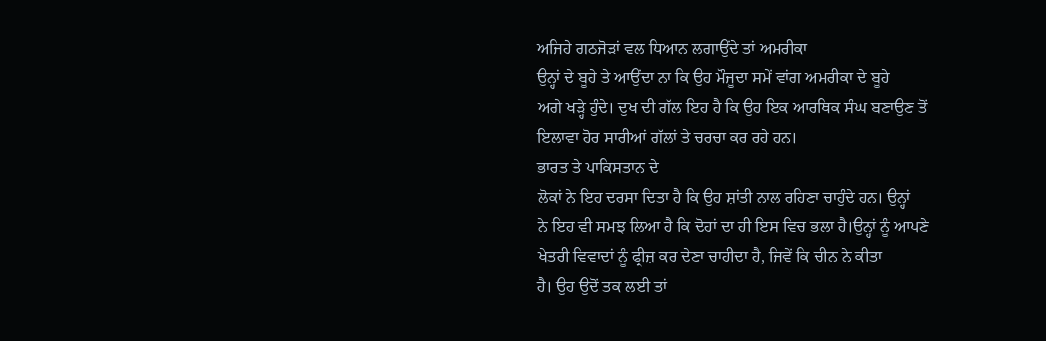ਅਜਿਹੇ ਗਠਜੋੜਾਂ ਵਲ ਧਿਆਨ ਲਗਾਉਂਦੇ ਤਾਂ ਅਮਰੀਕਾ
ਉਨ੍ਹਾਂ ਦੇ ਬੂਹੇ ਤੇ ਆਉਂਦਾ ਨਾ ਕਿ ਉਹ ਮੌਜੂਦਾ ਸਮੇਂ ਵਾਂਗ ਅਮਰੀਕਾ ਦੇ ਬੂਹੇ
ਅਗੇ ਖੜ੍ਹੇ ਹੁੰਦੇ। ਦੁਖ ਦੀ ਗੱਲ ਇਹ ਹੈ ਕਿ ਉਹ ਇਕ ਆਰਥਿਕ ਸੰਘ ਬਣਾਉਣ ਤੋਂ
ਇਲਾਵਾ ਹੋਰ ਸਾਰੀਆਂ ਗੱਲਾਂ ਤੇ ਚਰਚਾ ਕਰ ਰਹੇ ਹਨ।
ਭਾਰਤ ਤੇ ਪਾਕਿਸਤਾਨ ਦੇ
ਲੋਕਾਂ ਨੇ ਇਹ ਦਰਸਾ ਦਿਤਾ ਹੈ ਕਿ ਉਹ ਸ਼ਾਂਤੀ ਨਾਲ ਰਹਿਣਾ ਚਾਹੁੰਦੇ ਹਨ। ਉਨ੍ਹਾਂ
ਨੇ ਇਹ ਵੀ ਸਮਝ ਲਿਆ ਹੈ ਕਿ ਦੋਹਾਂ ਦਾ ਹੀ ਇਸ ਵਿਚ ਭਲਾ ਹੈ।ਉਨ੍ਹਾਂ ਨੂੰ ਆਪਣੇ
ਖੇਤਰੀ ਵਿਵਾਦਾਂ ਨੂੰ ਫ੍ਰੀਜ਼ ਕਰ ਦੇਣਾ ਚਾਹੀਦਾ ਹੈ, ਜਿਵੇਂ ਕਿ ਚੀਨ ਨੇ ਕੀਤਾ
ਹੈ। ਉਹ ਉਦੋਂ ਤਕ ਲਈ ਤਾਂ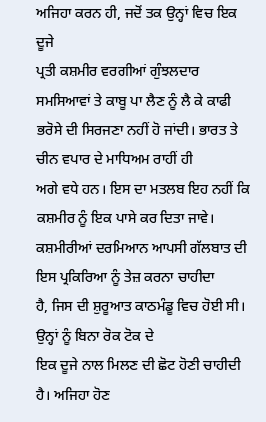ਅਜਿਹਾ ਕਰਨ ਹੀ, ਜਦੋਂ ਤਕ ਉਨ੍ਹਾਂ ਵਿਚ ਇਕ ਦੂਜੇ
ਪ੍ਰਤੀ ਕਸ਼ਮੀਰ ਵਰਗੀਆਂ ਗੁੰਝਲਦਾਰ ਸਮਸਿਆਵਾਂ ਤੇ ਕਾਬੂ ਪਾ ਲੈਣ ਨੂੰ ਲੈ ਕੇ ਕਾਫੀ
ਭਰੋਸੇ ਦੀ ਸਿਰਜਣਾ ਨਹੀਂ ਹੋ ਜਾਂਦੀ। ਭਾਰਤ ਤੇ ਚੀਨ ਵਪਾਰ ਦੇ ਮਾਧਿਅਮ ਰਾਹੀਂ ਹੀ
ਅਗੇ ਵਧੇ ਹਨ। ਇਸ ਦਾ ਮਤਲਬ ਇਹ ਨਹੀਂ ਕਿ ਕਸ਼ਮੀਰ ਨੂੰ ਇਕ ਪਾਸੇ ਕਰ ਦਿਤਾ ਜਾਵੇ।
ਕਸ਼ਮੀਰੀਆਂ ਦਰਮਿਆਨ ਆਪਸੀ ਗੱਲਬਾਤ ਦੀ ਇਸ ਪ੍ਰਕਿਰਿਆ ਨੂੰ ਤੇਜ਼ ਕਰਨਾ ਚਾਹੀਦਾ
ਹੈ, ਜਿਸ ਦੀ ਸ਼ੁਰੂਆਤ ਕਾਠਮੰਡੂ ਵਿਚ ਹੋਈ ਸੀ। ਉਨ੍ਹਾਂ ਨੂੰ ਬਿਨਾ ਰੋਕ ਟੋਕ ਦੇ
ਇਕ ਦੂਜੇ ਨਾਲ ਮਿਲਣ ਦੀ ਛੋਟ ਹੋਣੀ ਚਾਹੀਦੀ ਹੈ। ਅਜਿਹਾ ਹੋਣ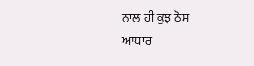ਨਾਲ ਹੀ ਕੁਝ ਠੋਸ
ਆਧਾਰ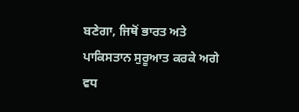ਬਣੇਗਾ, ਜਿਥੋਂ ਭਾਰਤ ਅਤੇ ਪਾਕਿਸਤਾਨ ਸੁਰੂਆਤ ਕਰਕੇ ਅਗੇ ਵਧ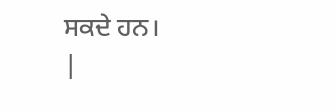ਸਕਦੇ ਹਨ।
|